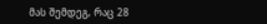მას შემდეგ, რაც 28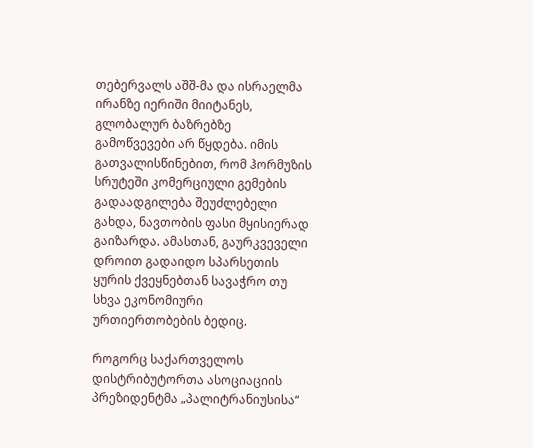თებერვალს აშშ-მა და ისრაელმა ირანზე იერიში მიიტანეს, გლობალურ ბაზრებზე გამოწვევები არ წყდება. იმის გათვალისწინებით, რომ ჰორმუზის სრუტეში კომერციული გემების გადაადგილება შეუძლებელი გახდა, ნავთობის ფასი მყისიერად გაიზარდა. ამასთან, გაურკვეველი დროით გადაიდო სპარსეთის ყურის ქვეყნებთან სავაჭრო თუ სხვა ეკონომიური ურთიერთობების ბედიც.

როგორც საქართველოს დისტრიბუტორთა ასოციაციის პრეზიდენტმა „პალიტრანიუსისა“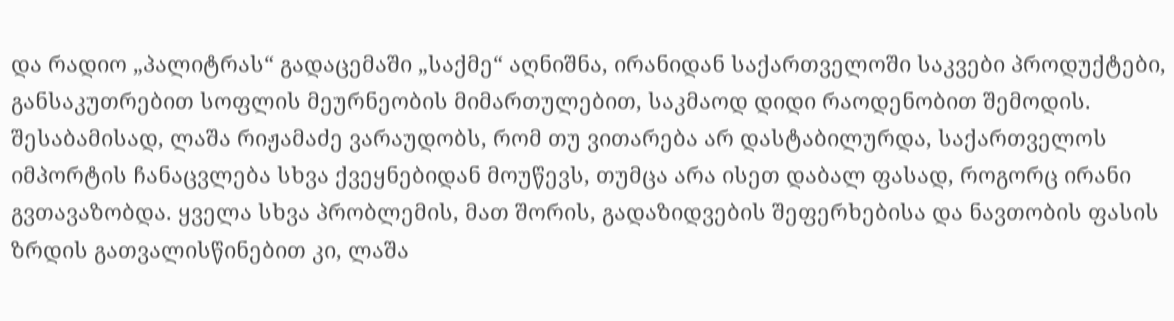და რადიო „პალიტრას“ გადაცემაში „საქმე“ აღნიშნა, ირანიდან საქართველოში საკვები პროდუქტები, განსაკუთრებით სოფლის მეურნეობის მიმართულებით, საკმაოდ დიდი რაოდენობით შემოდის. შესაბამისად, ლაშა რიჟამაძე ვარაუდობს, რომ თუ ვითარება არ დასტაბილურდა, საქართველოს იმპორტის ჩანაცვლება სხვა ქვეყნებიდან მოუწევს, თუმცა არა ისეთ დაბალ ფასად, როგორც ირანი გვთავაზობდა. ყველა სხვა პრობლემის, მათ შორის, გადაზიდვების შეფერხებისა და ნავთობის ფასის ზრდის გათვალისწინებით კი, ლაშა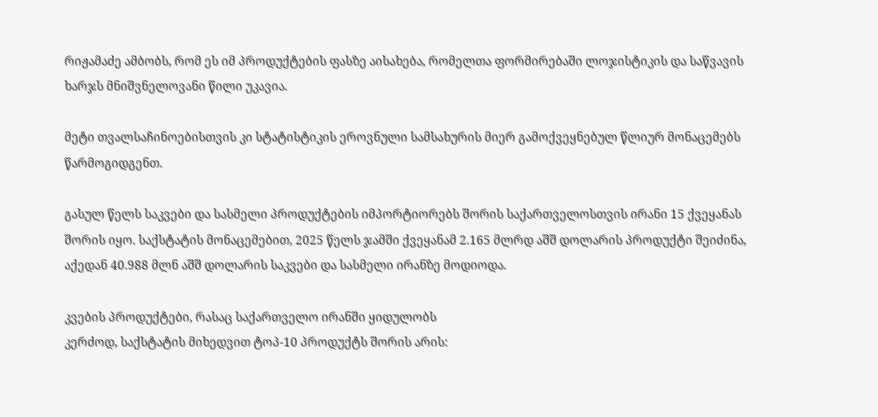რიჟამაძე ამბობს, რომ ეს იმ პროდუქტების ფასზე აისახება, რომელთა ფორმირებაში ლოჯისტიკის და საწვავის ხარჯს მნიშვნელოვანი წილი უკავია.

მეტი თვალსაჩინოებისთვის კი სტატისტიკის ეროვნული სამსახურის მიერ გამოქვეყნებულ წლიურ მონაცემებს წარმოგიდგენთ.

გასულ წელს საკვები და სასმელი პროდუქტების იმპორტიორებს შორის საქართველოსთვის ირანი 15 ქვეყანას შორის იყო. საქსტატის მონაცემებით, 2025 წელს ჯამში ქვეყანამ 2.165 მლრდ აშშ დოლარის პროდუქტი შეიძინა, აქედან 40.988 მლნ აშშ დოლარის საკვები და სასმელი ირანზე მოდიოდა.

კვების პროდუქტები, რასაც საქართველო ირანში ყიდულობს
კერძოდ, საქსტატის მიხედვით ტოპ-10 პროდუქტს შორის არის: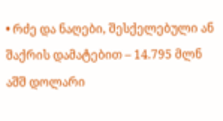• რძე და ნაღები, შესქელებული ან შაქრის დამატებით – 14.795 მლნ აშშ დოლარი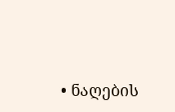• ნაღების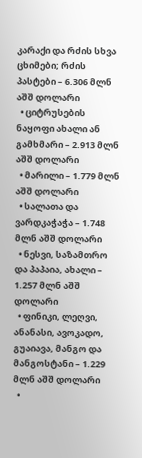კარაქი და რძის სხვა ცხიმები; რძის პასტები – 6.306 მლნ აშშ დოლარი
  • ციტრუსების ნაყოფი ახალი ან გამხმარი – 2.913 მლნ აშშ დოლარი
  • მარილი – 1.779 მლნ აშშ დოლარი
  • სალათა და ვარდკაჭაჭა – 1.748 მლნ აშშ დოლარი
  • ნესვი, საზამთრო და პაპაია, ახალი – 1.257 მლნ აშშ დოლარი
  • ფინიკი, ლეღვი, ანანასი, ავოკადო, გუაიავა, მანგო და მანგოსტანი – 1.229 მლნ აშშ დოლარი
  •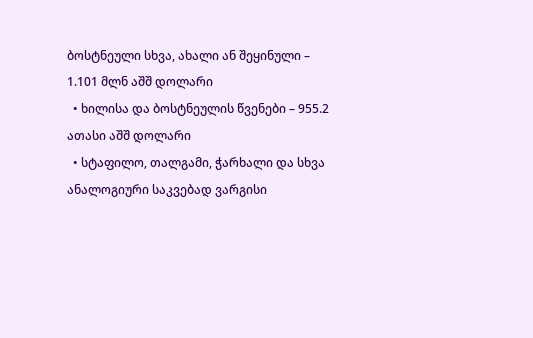ბოსტნეული სხვა, ახალი ან შეყინული – 1.101 მლნ აშშ დოლარი
  • ხილისა და ბოსტნეულის წვენები – 955.2 ათასი აშშ დოლარი
  • სტაფილო, თალგამი, ჭარხალი და სხვა ანალოგიური საკვებად ვარგისი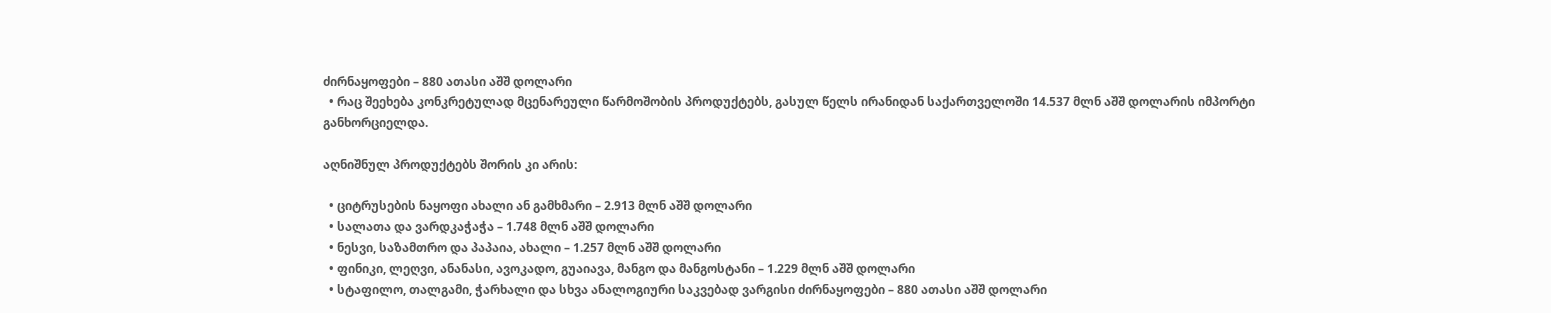ძირნაყოფები – 880 ათასი აშშ დოლარი
  • რაც შეეხება კონკრეტულად მცენარეული წარმოშობის პროდუქტებს, გასულ წელს ირანიდან საქართველოში 14.537 მლნ აშშ დოლარის იმპორტი განხორციელდა.

აღნიშნულ პროდუქტებს შორის კი არის:

  • ციტრუსების ნაყოფი ახალი ან გამხმარი – 2.913 მლნ აშშ დოლარი
  • სალათა და ვარდკაჭაჭა – 1.748 მლნ აშშ დოლარი
  • ნესვი, საზამთრო და პაპაია, ახალი – 1.257 მლნ აშშ დოლარი
  • ფინიკი, ლეღვი, ანანასი, ავოკადო, გუაიავა, მანგო და მანგოსტანი – 1.229 მლნ აშშ დოლარი
  • სტაფილო, თალგამი, ჭარხალი და სხვა ანალოგიური საკვებად ვარგისი ძირნაყოფები – 880 ათასი აშშ დოლარი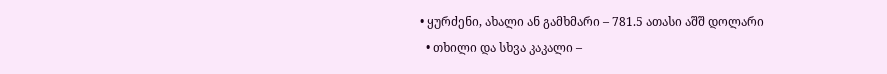• ყურძენი, ახალი ან გამხმარი – 781.5 ათასი აშშ დოლარი
  • თხილი და სხვა კაკალი –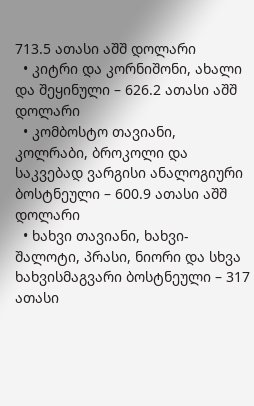713.5 ათასი აშშ დოლარი
  • კიტრი და კორნიშონი, ახალი და შეყინული – 626.2 ათასი აშშ დოლარი
  • კომბოსტო თავიანი, კოლრაბი, ბროკოლი და საკვებად ვარგისი ანალოგიური ბოსტნეული – 600.9 ათასი აშშ დოლარი
  • ხახვი თავიანი, ხახვი-შალოტი, პრასი, ნიორი და სხვა ხახვისმაგვარი ბოსტნეული – 317 ათასი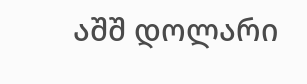აშშ დოლარი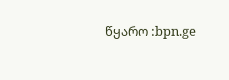წყარო :bpn.ge